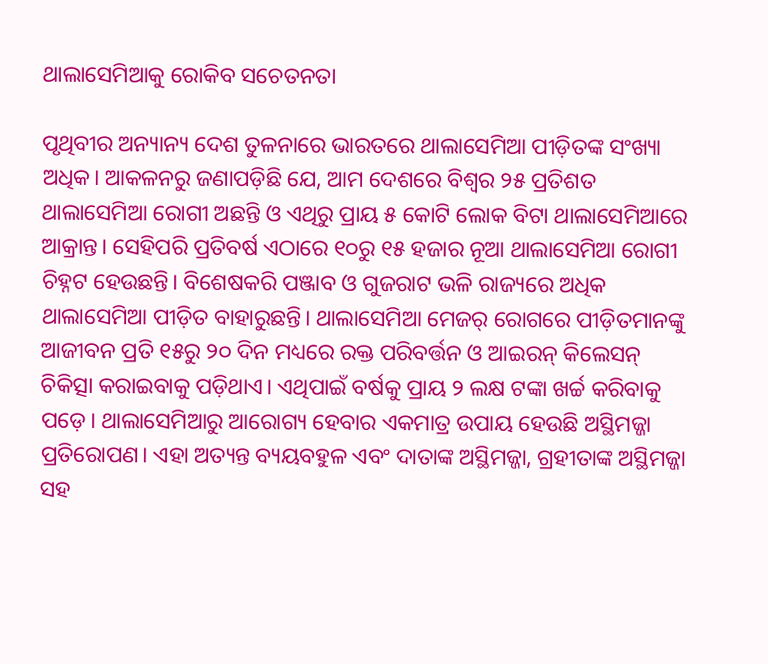ଥାଲାସେମିଆକୁ ରୋକିବ ସଚେତନତା

ପୃଥିବୀର ଅନ୍ୟାନ୍ୟ ଦେଶ ତୁଳନାରେ ଭାରତରେ ଥାଲାସେମିଆ ପୀଡ଼ିତଙ୍କ ସଂଖ୍ୟା ଅଧିକ। ଆକଳନରୁ ଜଣାପଡ଼ିଛି ଯେ, ଆମ ଦେଶରେ ବିଶ୍ବର ୨୫ ପ୍ରତିଶତ ଥାଲାସେମିଆ ରୋଗୀ ଅଛନ୍ତି ଓ ଏଥିରୁ ପ୍ରାୟ ୫ କୋଟି ଲୋକ ବିଟା ଥାଲାସେମିଆରେ ଆକ୍ରାନ୍ତ। ସେହିପରି ପ୍ରତିବର୍ଷ ଏଠାରେ ୧୦ରୁ ୧୫ ହଜାର ନୂଆ ଥାଲାସେମିଆ ରୋଗୀ ଚିହ୍ନଟ ହେଉଛନ୍ତି। ବିଶେଷକରି ପଞ୍ଜାବ ଓ ଗୁଜରାଟ ଭଳି ରାଜ୍ୟରେ ଅଧିକ ଥାଲାସେମିଆ ପୀଡ଼ିତ ବାହାରୁଛନ୍ତି। ଥାଲାସେମିଆ ମେଜର୍ ରୋଗରେ ପୀଡ଼ିତମାନଙ୍କୁ ଆଜୀବନ ପ୍ରତି ୧୫ରୁ ୨୦ ଦିନ ମଧ୍ୟରେ ରକ୍ତ ପରିବର୍ତ୍ତନ ଓ ଆଇରନ୍ କିଲେସନ୍ ଚିକିତ୍ସା କରାଇବାକୁ ପଡ଼ିଥାଏ। ଏଥିପାଇଁ ବର୍ଷକୁ ପ୍ରାୟ ୨ ଲକ୍ଷ ଟଙ୍କା ଖର୍ଚ୍ଚ କରିବାକୁ ପଡ଼େ। ଥାଲାସେମିଆରୁ ଆରୋଗ୍ୟ ହେବାର ଏକମାତ୍ର ଉପାୟ ହେଉଛି ଅସ୍ଥିମଜ୍ଜା ପ୍ରତିରୋପଣ। ଏହା ଅତ୍ୟନ୍ତ ବ୍ୟୟବହୁଳ ଏବଂ ଦାତାଙ୍କ ଅସ୍ଥିମଜ୍ଜା, ଗ୍ରହୀତାଙ୍କ ଅସ୍ଥିମଜ୍ଜା ସହ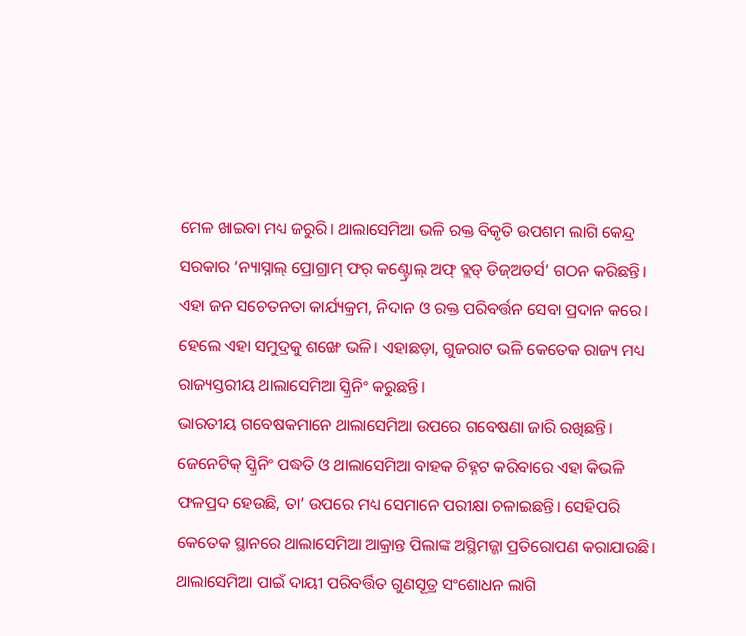ମେଳ ଖାଇବା ମଧ୍ୟ ଜରୁରି। ଥାଲାସେମିଆ ଭଳି ରକ୍ତ ବିକୃତି ଉପଶମ ଲାଗି କେନ୍ଦ୍ର ସରକାର ‘ନ୍ୟାସ୍ନାଲ୍ ପ୍ରୋଗ୍ରାମ୍ ଫର୍ କଣ୍ଟ୍ରୋଲ୍ ଅଫ୍ ବ୍ଲଡ୍ ଡିଜ୍ଅଡର୍ସ’ ଗଠନ କରିଛନ୍ତି। ଏହା ଜନ ସଚେତନତା କାର୍ଯ୍ୟକ୍ରମ, ନିଦାନ ଓ ରକ୍ତ ପରିବର୍ତ୍ତନ ସେବା ପ୍ରଦାନ କରେ। ହେଲେ ଏହା ସମୁଦ୍ରକୁ ଶଙ୍ଖେ ଭଳି। ଏହାଛଡ଼ା, ଗୁଜରାଟ ଭଳି କେତେକ ରାଜ୍ୟ ମଧ୍ୟ ରାଜ୍ୟସ୍ତରୀୟ ଥାଲାସେମିଆ ସ୍କ୍ରିନିଂ କରୁଛନ୍ତି।
ଭାରତୀୟ ଗବେଷକମାନେ ଥାଲାସେମିଆ ଉପରେ ଗବେଷଣା ଜାରି ରଖିଛନ୍ତି। ଜେନେଟିକ୍ ସ୍କ୍ରିନିଂ ପଦ୍ଧତି ଓ ଥାଲାସେମିଆ ବାହକ ଚିହ୍ନଟ କରିବାରେ ଏହା କିଭଳି ଫଳପ୍ରଦ ହେଉଛି, ତା’ ଉପରେ ମଧ୍ୟ ସେମାନେ ପରୀକ୍ଷା ଚଳାଇଛନ୍ତି। ସେହିପରି କେତେକ ସ୍ଥାନରେ ଥାଲାସେମିଆ ଆକ୍ରାନ୍ତ ପିଲାଙ୍କ ଅସ୍ଥିମଜ୍ଜା ପ୍ରତିରୋପଣ କରାଯାଉଛି। ଥାଲାସେମିଆ ପାଇଁ ଦାୟୀ ପରିବର୍ତ୍ତିତ ଗୁଣସୂତ୍ର ସଂଶୋଧନ ଲାଗି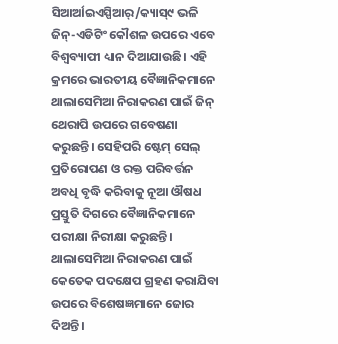ସିଆର୍ଆଇଏସ୍ପିଆର୍/କ୍ୟାସ୍୯ ଭଳି ଜିନ୍-ଏଡିଟିଂ କୌଶଳ ଉପରେ ଏବେ ବିଶ୍ବବ୍ୟାପୀ ଧ୍ୟାନ ଦିଆଯାଉଛି। ଏହି କ୍ରମରେ ଭାରତୀୟ ବୈଜ୍ଞାନିକମାନେ ଥାଲାସେମିଆ ନିରାକରଣ ପାଇଁ ଜିନ୍ ଥେରାପି ଉପରେ ଗବେଷଣା କରୁଛନ୍ତି। ସେହିପରି ଷ୍ଟେମ୍ ସେଲ୍ ପ୍ରତିରୋପଣ ଓ ରକ୍ତ ପରିବର୍ତ୍ତନ ଅବଧି ବୃଦ୍ଧି କରିବାକୁ ନୂଆ ଔଷଧ ପ୍ରସ୍ତୁତି ଦିଗରେ ବୈଜ୍ଞାନିକମାନେ ପରୀକ୍ଷା ନିରୀକ୍ଷା କରୁଛନ୍ତି। ଥାଲାସେମିଆ ନିରାକରଣ ପାଇଁ କେତେକ ପଦକ୍ଷେପ ଗ୍ରହଣ କରାଯିବା ଉପରେ ବିଶେଷଜ୍ଞମାନେ ଜୋର ଦିଅନ୍ତି।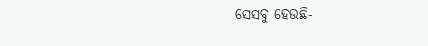ସେସବୁ ହେଉଛି-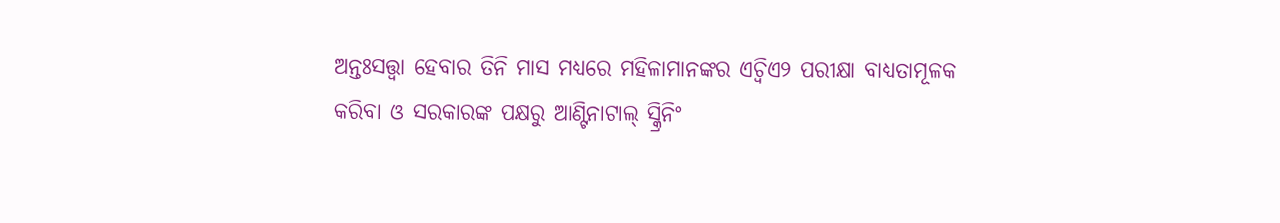ଅନ୍ତଃସତ୍ତ୍ବା ହେବାର ତିନି ମାସ ମଧ୍ୟରେ ମହିଳାମାନଙ୍କର ଏଚ୍ବିଏ୨ ପରୀକ୍ଷା ବାଧ୍ୟତାମୂଳକ କରିବା ଓ ସରକାରଙ୍କ ପକ୍ଷରୁ ଆଣ୍ଟିନାଟାଲ୍ ସ୍କ୍ରିନିଂ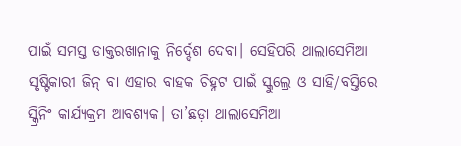ପାଇଁ ସମସ୍ତ ଡାକ୍ତରଖାନାକୁ ନିର୍ଦ୍ଦେଶ ଦେବା। ସେହିପରି ଥାଲାସେମିଆ ସୃଷ୍ଟିକାରୀ ଜିନ୍ ବା ଏହାର ବାହକ ଚିହ୍ନଟ ପାଇଁ ସ୍କୁଲ୍ରେ ଓ ସାହି/ବସ୍ତିରେ ସ୍କ୍ରିନିଂ କାର୍ଯ୍ୟକ୍ରମ ଆବଶ୍ୟକ। ତା’ଛଡ଼ା ଥାଲାସେମିଆ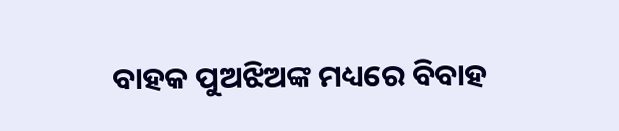ବାହକ ପୁଅଝିଅଙ୍କ ମଧ୍ୟରେ ବିବାହ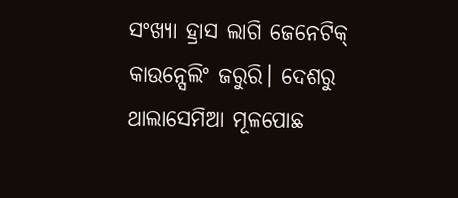ସଂଖ୍ୟା ହ୍ରାସ ଲାଗି ଜେନେଟିକ୍ କାଉନ୍ସେଲିଂ ଜରୁରି। ଦେଶରୁ ଥାଲାସେମିଆ ମୂଳପୋଛ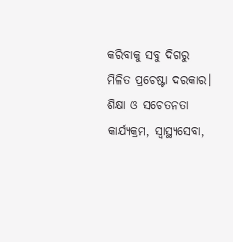କରିବାକୁ ସବୁ ଦିଗରୁ ମିଳିତ ପ୍ରଚେଷ୍ଟା ଦରକାର। ଶିକ୍ଷା ଓ ସଚେତନତା କାର୍ଯ୍ୟକ୍ରମ, ସ୍ବାସ୍ଥ୍ୟସେବା,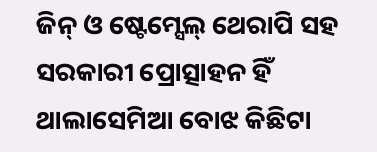ଜିନ୍ ଓ ଷ୍ଟେମ୍ସେଲ୍ ଥେରାପି ସହ ସରକାରୀ ପ୍ରୋତ୍ସାହନ ହିଁ ଥାଲାସେମିଆ ବୋଝ କିଛିଟା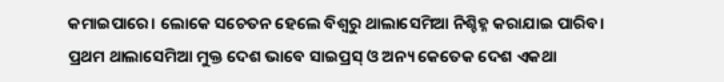କମାଇପାରେ। ଲୋକେ ସଚେତନ ହେଲେ ବିଶ୍ବରୁ ଥାଲାସେମିଆ ନିଶ୍ଚିହ୍ନ କରାଯାଇ ପାରିବ। ପ୍ରଥମ ଥାଲାସେମିଆ ମୁକ୍ତ ଦେଶ ଭାବେ ସାଇପ୍ରସ୍ ଓ ଅନ୍ୟ କେତେକ ଦେଶ ଏକଥା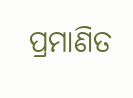ପ୍ରମାଣିତ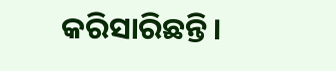କରିସାରିଛନ୍ତି।